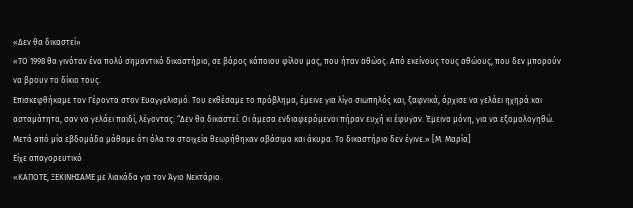«Δεν θα δικαστεί»
«ΤΟ 1998 θα γινόταν ένα πολύ σημαντικό δικαστήριο, σε βάρος κάποιου φίλου μας, που ήταν αθώος. Από εκείνους τους αθώους, που δεν μπορούν να βρουν το δίκιο τους.
Επισκεφθήκαμε τον Γέροντα στον Ευαγγελισμό. Του εκθέσαμε το πρόβλημα, έμεινε για λίγο σιωπηλός και, ξαφνικά, άρχισε να γελάει ηχηρά και ασταμάτητα, σαν να γελάει παιδί, λέγοντας: “Δεν θα δικαστεί. Οι άμεσα ενδιαφερόμενοι πήραν ευχή κι έφυγαν. Έμεινα μόνη, για να εξομολογηθώ. Μετά από μία εβδομάδα μάθαμε ότι όλα τα στοιχεία θεωρήθηκαν αβάσιμα και άκυρα. Το δικαστήριο δεν έγινε.» [Μ. Μαρία]
Είχε απαγορευτικό
«ΚΑΠΟΤΕ, ΞΕΚΙΝΗΣΑΜΕ με λιακάδα για τον Άγιο Νεκτάριο.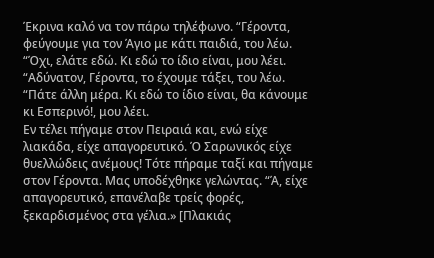Έκρινα καλό να τον πάρω τηλέφωνο. “Γέροντα, φεύγουμε για τον Άγιο με κάτι παιδιά, του λέω. “Όχι, ελάτε εδώ. Κι εδώ το ίδιο είναι, μου λέει. “Αδύνατον, Γέροντα, το έχουμε τάξει, του λέω. “Πάτε άλλη μέρα. Κι εδώ το ίδιο είναι, θα κάνουμε κι Εσπερινό!, μου λέει.
Εν τέλει πήγαμε στον Πειραιά και, ενώ είχε λιακάδα, είχε απαγορευτικό. Ό Σαρωνικός είχε θυελλώδεις ανέμους! Τότε πήραμε ταξί και πήγαμε στον Γέροντα. Μας υποδέχθηκε γελώντας. “Ά, είχε απαγορευτικό, επανέλαβε τρείς φορές, ξεκαρδισμένος στα γέλια.» [Πλακιάς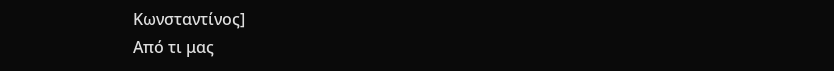Κωνσταντίνος]
Από τι μας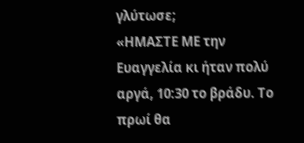γλύτωσε;
«ΗΜΑΣΤΕ ΜΕ την Ευαγγελία κι ήταν πολύ αργά, 10:30 το βράδυ. Το πρωί θα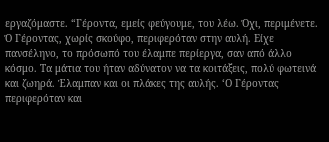εργαζόμαστε. “Γέροντα, εμείς φεύγουμε, του λέω. Όχι, περιμένετε. Ό Γέροντας, χωρίς σκούφο, περιφερόταν στην αυλή. Είχε πανσέληνο, το πρόσωπό του έλαμπε περίεργα, σαν από άλλο κόσμο. Τα μάτια του ήταν αδύνατον να τα κοιτάξεις, πολύ φωτεινά και ζωηρά. Έλαμπαν και οι πλάκες της αυλής. ‘Ο Γέροντας περιφερόταν και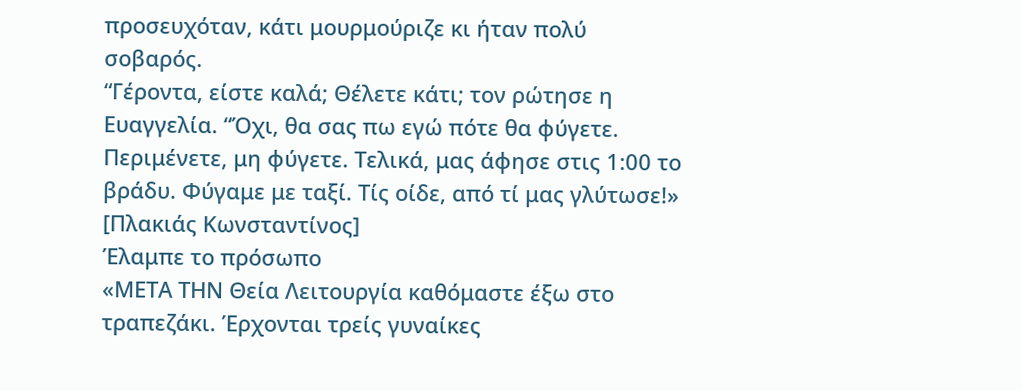προσευχόταν, κάτι μουρμούριζε κι ήταν πολύ σοβαρός.
“Γέροντα, είστε καλά; Θέλετε κάτι; τον ρώτησε η Ευαγγελία. “Όχι, θα σας πω εγώ πότε θα φύγετε. Περιμένετε, μη φύγετε. Τελικά, μας άφησε στις 1:00 το βράδυ. Φύγαμε με ταξί. Τίς οίδε, από τί μας γλύτωσε!» [Πλακιάς Κωνσταντίνος]
Έλαμπε το πρόσωπο
«ΜΕΤΑ ΤΗΝ Θεία Λειτουργία καθόμαστε έξω στο τραπεζάκι. Έρχονται τρείς γυναίκες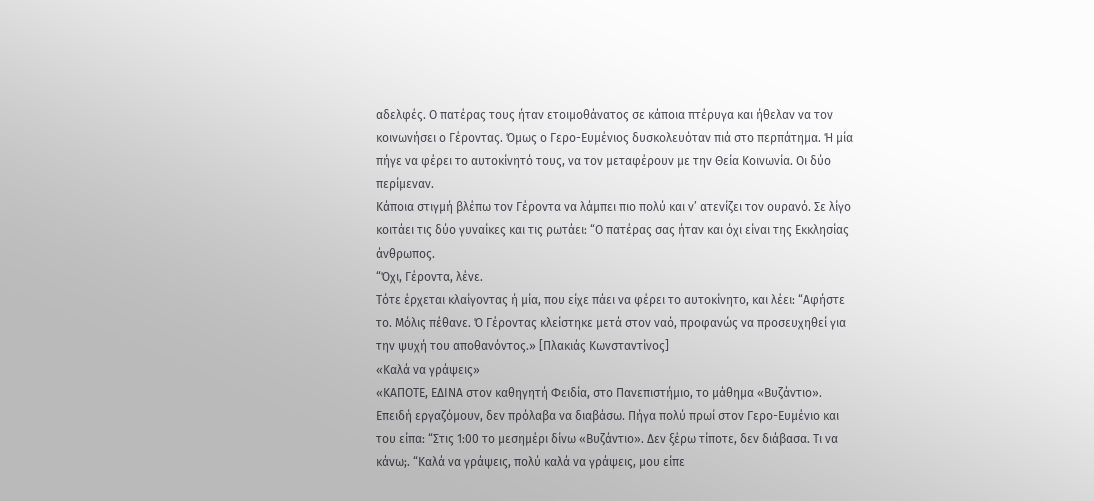αδελφές. Ο πατέρας τους ήταν ετοιμοθάνατος σε κάποια πτέρυγα και ήθελαν να τον κοινωνήσει ο Γέροντας. Όμως ο Γερο-Ευμένιος δυσκολευόταν πιά στο περπάτημα. Ή μία πήγε να φέρει το αυτοκίνητό τους, να τον μεταφέρουν με την Θεία Κοινωνία. Οι δύο περίμεναν.
Κάποια στιγμή βλέπω τον Γέροντα να λάμπει πιο πολύ και ν’ ατενίζει τον ουρανό. Σε λίγο κοιτάει τις δύο γυναίκες και τις ρωτάει: “Ο πατέρας σας ήταν και όχι είναι της Εκκλησίας άνθρωπος.
“Όχι, Γέροντα, λένε.
Τότε έρχεται κλαίγοντας ή μία, που είχε πάει να φέρει το αυτοκίνητο, και λέει: “Αφήστε το. Μόλις πέθανε. Ό Γέροντας κλείστηκε μετά στον ναό, προφανώς να προσευχηθεί για την ψυχή του αποθανόντος.» [Πλακιάς Κωνσταντίνος]
«Καλά να γράψεις»
«ΚΑΠΟΤΕ, ΕΔΙΝΑ στον καθηγητή Φειδία, στο Πανεπιστήμιο, το μάθημα «Βυζάντιο». Επειδή εργαζόμουν, δεν πρόλαβα να διαβάσω. Πήγα πολύ πρωί στον Γερο-Ευμένιο και του είπα: “Στις 1:00 το μεσημέρι δίνω «Βυζάντιο». Δεν ξέρω τίποτε, δεν διάβασα. Τι να κάνω;. “Καλά να γράψεις, πολύ καλά να γράψεις, μου είπε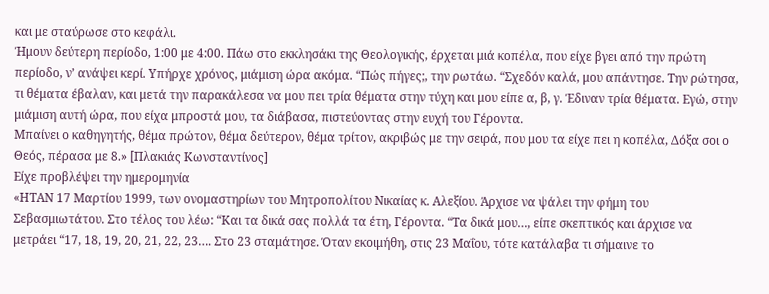και με σταύρωσε στο κεφάλι.
Ήμουν δεύτερη περίοδο, 1:00 με 4:00. Πάω στο εκκλησάκι της Θεολογικής, έρχεται μιά κοπέλα, που είχε βγει από την πρώτη περίοδο, ν’ ανάψει κερί. Υπήρχε χρόνος, μιάμιση ώρα ακόμα. “Πώς πήγες;, την ρωτάω. “Σχεδόν καλά, μου απάντησε. Την ρώτησα, τι θέματα έβαλαν, και μετά την παρακάλεσα να μου πει τρία θέματα στην τύχη και μου είπε α, β, γ. Έδιναν τρία θέματα. Εγώ, στην μιάμιση αυτή ώρα, που είχα μπροστά μου, τα διάβασα, πιστεύοντας στην ευχή του Γέροντα.
Μπαίνει ο καθηγητής, θέμα πρώτον, θέμα δεύτερον, θέμα τρίτον, ακριβώς με την σειρά, που μου τα είχε πει η κοπέλα, Δόξα σοι ο Θεός, πέρασα με 8.» [Πλακιάς Κωνσταντίνος]
Είχε προβλέψει την ημερομηνία
«ΗΤΑΝ 17 Μαρτίου 1999, των ονομαστηρίων του Μητροπολίτου Νικαίας κ. Αλεξίου. Άρχισε να ψάλει την φήμη του Σεβασμιωτάτου. Στο τέλος του λέω: “Και τα δικά σας πολλά τα έτη, Γέροντα. “Τα δικά μου…, είπε σκεπτικός και άρχισε να μετράει “17, 18, 19, 20, 21, 22, 23…. Στο 23 σταμάτησε. Όταν εκοιμήθη, στις 23 Μαΐου, τότε κατάλαβα τι σήμαινε το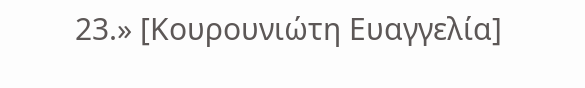23.» [Κουρουνιώτη Ευαγγελία]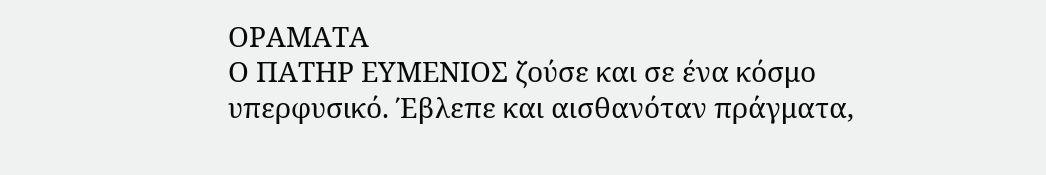ΟΡΑΜΑΤΑ
Ο ΠΑΤΗΡ ΕΥΜΕΝΙΟΣ ζούσε και σε ένα κόσμο υπερφυσικό. Έβλεπε και αισθανόταν πράγματα,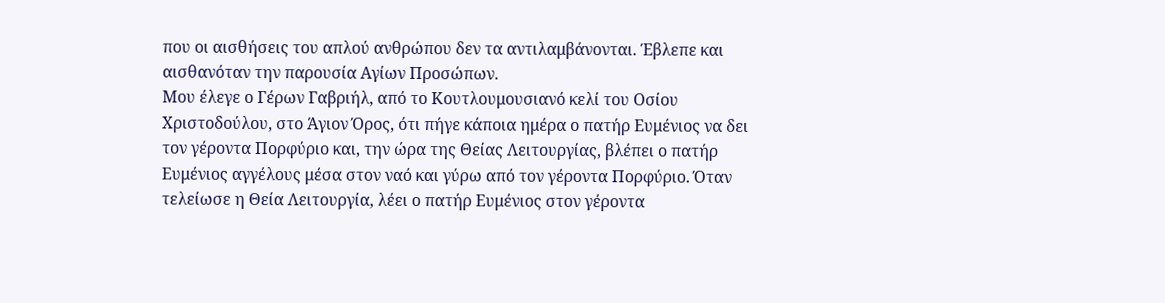που οι αισθήσεις του απλού ανθρώπου δεν τα αντιλαμβάνονται. Έβλεπε και αισθανόταν την παρουσία Αγίων Προσώπων.
Μου έλεγε ο Γέρων Γαβριήλ, από το Κουτλουμουσιανό κελί του Οσίου Χριστοδούλου, στο Άγιον Όρος, ότι πήγε κάποια ημέρα ο πατήρ Ευμένιος να δει τον γέροντα Πορφύριο και, την ώρα της Θείας Λειτουργίας, βλέπει ο πατήρ Ευμένιος αγγέλους μέσα στον ναό και γύρω από τον γέροντα Πορφύριο. Όταν τελείωσε η Θεία Λειτουργία, λέει ο πατήρ Ευμένιος στον γέροντα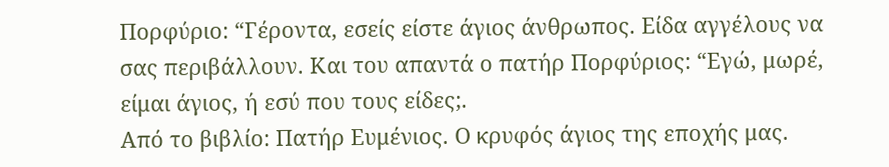Πορφύριο: “Γέροντα, εσείς είστε άγιος άνθρωπος. Είδα αγγέλους να σας περιβάλλουν. Και του απαντά ο πατήρ Πορφύριος: “Εγώ, μωρέ, είμαι άγιος, ή εσύ που τους είδες;.
Από το βιβλίο: Πατήρ Ευμένιος. Ο κρυφός άγιος της εποχής μας.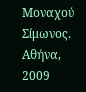Μοναχού Σίμωνος.
Αθήνα, 2009